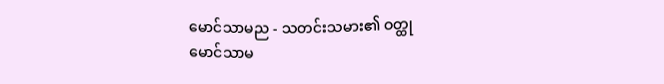မောင်သာမည - သတင်းသမား၏ ဝတ္ထု
မောင်သာမ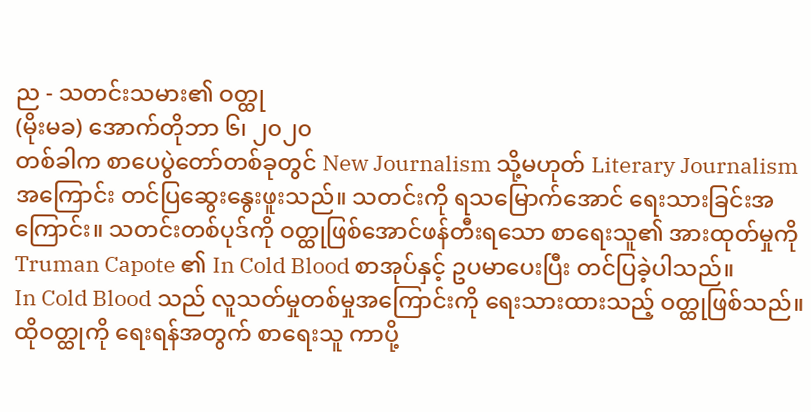ည - သတင်းသမား၏ ဝတ္ထု
(မိုးမခ) အောက်တိုဘာ ၆၊ ၂၀၂၀
တစ်ခါက စာပေပွဲတော်တစ်ခုတွင် New Journalism သို့မဟုတ် Literary Journalism အကြောင်း တင်ပြဆွေးနွေးဖူးသည်။ သတင်းကို ရသမြောက်အောင် ရေးသားခြင်းအကြောင်း။ သတင်းတစ်ပုဒ်ကို ဝတ္ထုဖြစ်အောင်ဖန်တီးရသော စာရေးသူ၏ အားထုတ်မှုကို Truman Capote ၏ In Cold Blood စာအုပ်နှင့် ဥပမာပေးပြီး တင်ပြခဲ့ပါသည်။
In Cold Blood သည် လူသတ်မှုတစ်မှုအကြောင်းကို ရေးသားထားသည့် ဝတ္ထုဖြစ်သည်။ ထိုဝတ္ထုကို ရေးရန်အတွက် စာရေးသူ ကာပို့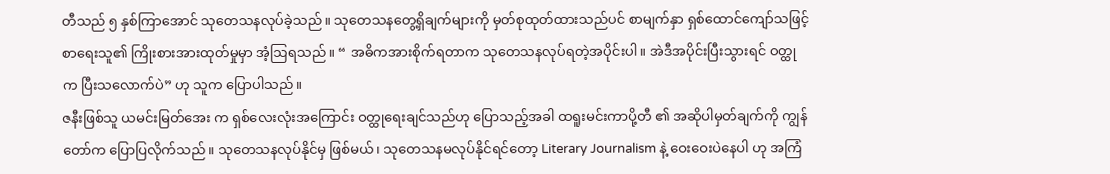တီသည် ၅ နှစ်ကြာအောင် သုတေသနလုပ်ခဲ့သည်။ သုတေသနတွေ့ရှိချက်များကို မှတ်စုထုတ်ထားသည်ပင် စာမျက်နှာ ရှစ်ထောင်ကျော်သဖြင့် စာရေးသူ၏ ကြိုးစားအားထုတ်မှုမှာ အံ့ဩရသည်။ “ အဓိကအားစိုက်ရတာက သုတေသနလုပ်ရတဲ့အပိုင်းပါ။ အဲဒီအပိုင်းပြီးသွားရင် ဝတ္ထုက ပြီးသလောက်ပဲ” ဟု သူက ပြောပါသည်။
ဇနီးဖြစ်သူ ယမင်းမြတ်အေး က ရှစ်လေးလုံးအကြောင်း ဝတ္ထုရေးချင်သည်ဟု ပြောသည့်အခါ ထရူးမင်းကာပို့တီ ၏ အဆိုပါမှတ်ချက်ကို ကျွန်တော်က ပြောပြလိုက်သည်။ သုတေသနလုပ်နိုင်မှ ဖြစ်မယ်၊ သုတေသနမလုပ်နိုင်ရင်တော့ Literary Journalism နဲ့ ဝေးဝေးပဲနေပါ ဟု အကြံ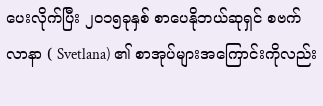ပေးလိုက်ပြီး ၂၀၁၅ခုနှစ် စာပေနိုဘယ်ဆုရှင် စဗက်လာနာ ( Svetlana) ၏ စာအုပ်များအကြောင်းကိုလည်း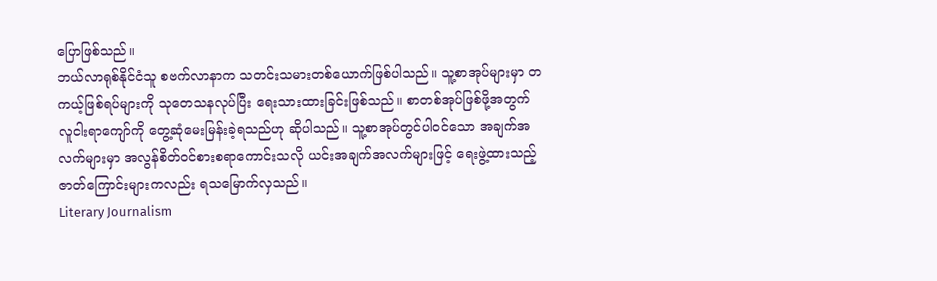ပြောဖြစ်သည်။
ဘယ်လာရုစ်နိုင်ငံသူ စဗက်လာနာက သတင်းသမားတစ်ယောက်ဖြစ်ပါသည်။ သူ့စာအုပ်များမှာ တကယ့်ဖြစ်ရပ်များကို သုတေသနလုပ်ပြီး ရေးသားထားခြင်းဖြစ်သည်။ စာတစ်အုပ်ဖြစ်ဖို့အတွက် လူငါးရာကျော်ကို တွေ့ဆုံမေးမြန်းခဲ့ရသည်ဟု ဆိုပါသည်။ သူ့စာအုပ်တွင်ပါဝင်သော အချက်အလက်များမှာ အလွန်စိတ်ဝင်စားစရာကောင်းသလို ယင်းအချက်အလက်များဖြင့် ရေးဖွဲ့ထားသည့်ဇာတ်ကြောင်းများကလည်း ရသမြောက်လှသည်။
Literary Journalism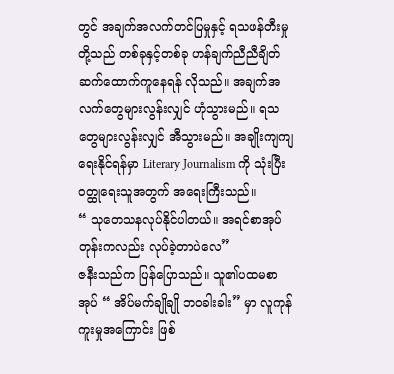တွင် အချက်အလက်တင်ပြမှုနှင့် ရသဖန်တီးမှုတို့သည် တစ်ခုနှင့်တစ်ခု ဟန်ချက်ညီညီချိတ်ဆက်ထောက်ကူနေရန် လိုသည်။ အချက်အလက်တွေများလွန်းလျှင် ဟုံသွားမည်။ ရသတွေများလွန်းလျှင် အီသွားမည်။ အချိုးကျကျ ရေးနိုင်ရန်မှာ Literary Journalism ကို သုံးပြီး ဝတ္ထုရေးသူအတွက် အရေးကြီးသည်။
“ သုတေသနလုပ်နိုင်ပါတယ်။ အရင်စာအုပ်တုန်းကလည်း လုပ်ခဲ့တာပဲလေ”
ဇနီးသည်က ပြန်ပြောသည်။ သူ၏ပထမစာအုပ် “ အိပ်မက်ချိုချို ဘဝခါးခါး” မှာ လူကုန်ကူးမှုအကြောင်း ဖြစ်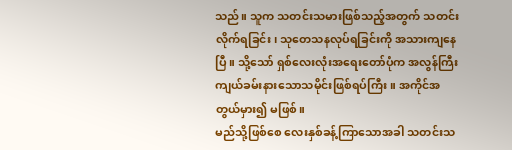သည်။ သူက သတင်းသမားဖြစ်သည့်အတွက် သတင်းလိုက်ရခြင်း၊ သုတေသနလုပ်ရခြင်းကို အသားကျနေပြီ။ သို့သော် ရှစ်လေးလုံးအရေးတော်ပုံက အလွန်ကြီးကျယ်ခမ်းနားသောသမိုင်းဖြစ်ရပ်ကြီး။ အကိုင်အတွယ်မှား၍ မဖြစ်။
မည်သို့ဖြစ်စေ လေးနှစ်ခန့်ကြာသောအခါ သတင်းသ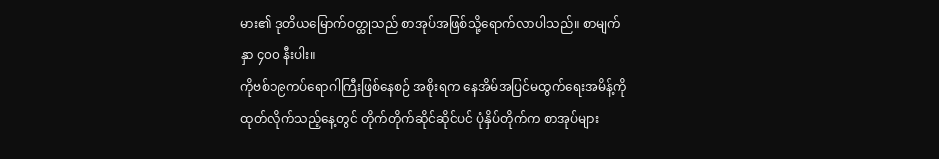မား၏ ဒုတိယမြောက်ဝတ္ထုသည် စာအုပ်အဖြစ်သို့ရောက်လာပါသည်။ စာမျက်နှာ ၄၀၀ နီးပါး။
ကိုဗစ်၁၉ကပ်ရောဂါကြီးဖြစ်နေစဉ် အစိုးရက နေအိမ်အပြင်မထွက်ရေးအမိန့်ကို ထုတ်လိုက်သည့်နေ့တွင် တိုက်တိုက်ဆိုင်ဆိုင်ပင် ပုံနှိပ်တိုက်က စာအုပ်များ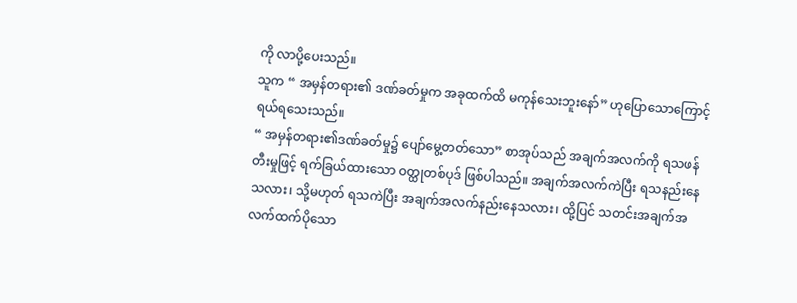ကို လာပို့ပေးသည်။
သူက “ အမှန်တရား၏ ဒဏ်ခတ်မှုက အခုထက်ထိ မကုန်သေးဘူးနော်” ဟုပြောသောကြောင့် ရယ်ရသေးသည်။
“ အမှန်တရား၏ဒဏ်ခတ်မှု၌ ပျော်မွေ့တတ်သော” စာအုပ်သည် အချက်အလက်ကို ရသဖန်တီးမှုဖြင့် ရက်ခြယ်ထားသော ဝတ္ထုတစ်ပုဒ် ဖြစ်ပါသည်။ အချက်အလက်ကဲပြီး ရသနည်းနေသလား၊ သို့မဟုတ် ရသကဲပြီး အချက်အလက်နည်းနေသလား၊ ထို့ပြင် သတင်းအချက်အလက်ထက်ပိုသော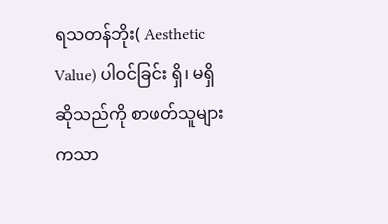ရသတန်ဘိုး( Aesthetic Value) ပါဝင်ခြင်း ရှိ၊ မရှိဆိုသည်ကို စာဖတ်သူများကသာ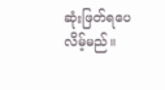ဆုံးဖြတ်ရပေလိမ့်မည်။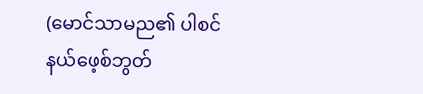(မောင်သာမည၏ ပါစင်နယ်ဖေ့စ်ဘွတ်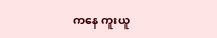ကနေ ကူးယူ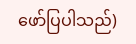ဖော်ပြပါသည်)